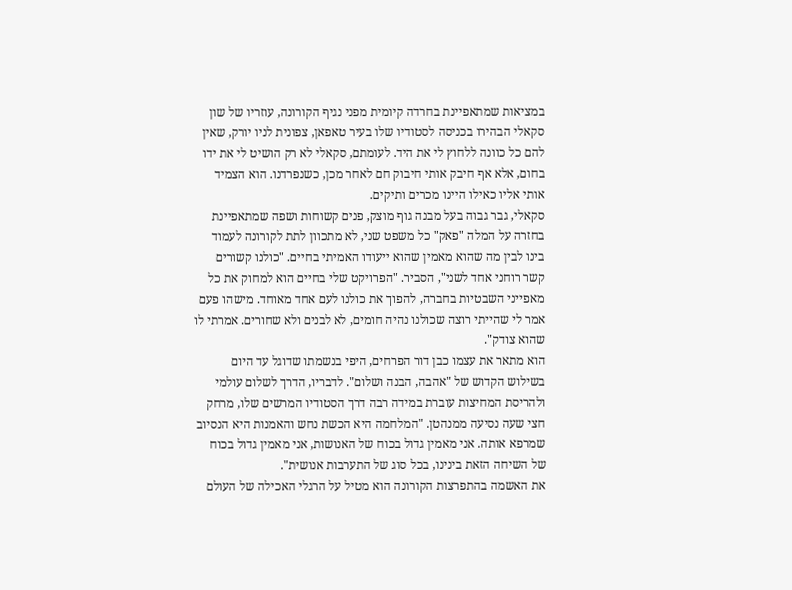במציאות שמתאפיינת בחרדה קיומית מפני נגיף הקורונה, עוזריו של שון סקאלי הבהירו בכניסה לסטודיו שלו בעיר טאפאן, צפונית לניו יורק, שאין להם כל כוונה ללחוץ לי את היד. לעומתם, סקאלי לא רק הושיט לי את ידו בחום, אלא אף חיבק אותי חיבוק חם לאחר מכן, כשנפרדנו. הוא הצמיד אותי אליו כאילו היינו מכרים ותיקים.
סקאלי, גבר גבוה בעל מבנה גוף מוצק, פנים קשוחות ושפה שמתאפיינת בחזרה על המלה "פאק" כל משפט שני, לא מתכוון לתת לקורונה לעמוד בינו לבין מה שהוא מאמין שהוא ייעודו האמיתי בחיים. "כולנו קשורים קשר רוחני אחד לשני", הסביר. "הפרויקט שלי בחיים הוא למחוק את כל מאפייני השבטיות בחברה, להפוך את כולנו לעם אחד מאוחד. מישהו פעם אמר לי שהייתי רוצה שכולנו נהיה חומים, לא לבנים ולא שחורים. אמרתי לו שהוא צודק".
הוא מתאר את עצמו כבן דור הפרחים, היפי בנשמתו שדוגל עד היום בשילוש הקדוש של "אהבה, הבנה ושלום". לדבריו, הדרך לשלום עולמי ולהריסת המחיצות עוברת במידה רבה דרך הסטודיו המרשים שלו, מרחק חצי שעה נסיעה ממנהטן. "המלחמה היא הכשת נחש והאמנות היא הנסיוב שמרפא אותה. אני מאמין גדול בכוח של האנושות, אני מאמין גדול בכוח של השיחה הזאת בינינו, בכל סוג של התערבות אנושית".
את האשמה בהתפרצות הקורונה הוא מטיל על הרגלי האכילה של העולם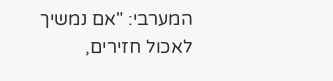המערבי: "אם נמשיך לאכול חזירים,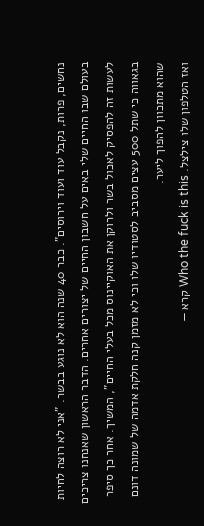נחשים, פרות, נקבל עוד ועוד וירוסים". כבר 40 שנה הוא לא נוגע בבשר. "אני לא רוצה לחיות בעולם שבו החיים שלי באים על חשבון החיים של יצורים אחרים. הדבר הראשון שאנחנו צריכים לעשות זה להפסיק לאכול בשר ולרוקן את האוקיינוס מכל בעלי החיים", המשיך. אחר כך סיפר בגאווה כי שתל 500 עצים מסביב לסטודיו שלו וכי לא מזמן קנה חלקת אדמה של שמונה דונם שהוא מתכוון להפוך ליער.
ואז הטלפון שלו צילצל. Who the fuck is this קרא —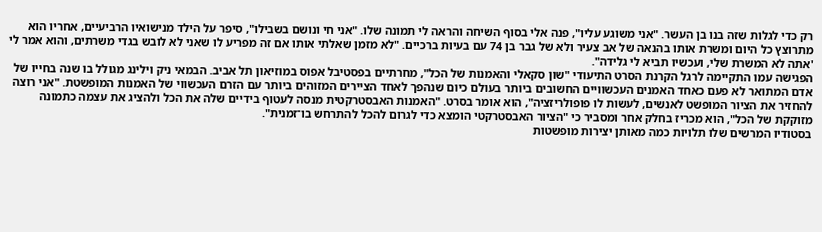רק כדי לגלות שזה בנו בן העשר. "אני משוגע עליו", פנה אלי בסוף השיחה והראה לי תמונה שלו. "אני חי ונושם בשבילו", סיפר על הילד מנישואיו הרביעיים, אחריו הוא מתרוצץ כל היום ומשרת אותו בהנאה של אב צעיר ולא של גבר בן 74 עם בעיות ברכיים. "לא מזמן שאלתי אותו אם זה מפריע לו שאני לא לובש בגדי משרתים, והוא אמר לי 'אתה לא המשרת שלי, ועכשיו תביא לי גלידה".
הפגישה עמו התקיימה לרגל הקרנת הסרט התיעודי "שון סקאלי והאמנות של הכל", מחרתיים בפסטיבל אפוס במוזיאון תל אביב. הבמאי ניק וילינג מגולל בו שנה בחייו של אדם המתואר לא פעם כאחד האמנים העכשוויים החשובים ביותר בעולם כיום שנהפך לאחד הציירים המזוהים ביותר עם הזרם העכשווי של האמנות המופשטת. "אני רוצה להחזיר את הציור המופשט לאנשים, לעשות לו פופולריזציה", הוא אומר בסרט. "האמנות האבסטרקטית מנסה לעטוף בידיים שלה את הכל ולהציג את עצמה כתמונה מזוקקת של הכל", הוא מכריז בחלק אחר ומסביר כי "הציור האבסטרקטי הומצא כדי לגרום להכל להתרחש בו־זמנית".
בסטודיו המרשים שלו תלויות כמה מאותן יצירות מופשטות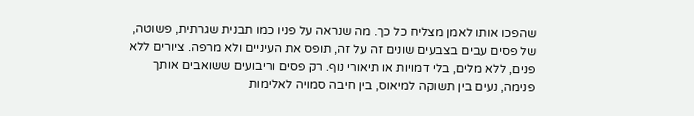שהפכו אותו לאמן מצליח כל כך. מה שנראה על פניו כמו תבנית שגרתית, פשוטה, של פסים עבים בצבעים שונים זה על זה, תופס את העיניים ולא מרפה. ציורים ללא פנים, ללא מלים, בלי דמויות או תיאורי נוף. רק פסים וריבועים ששואבים אותך פנימה, נעים בין תשוקה למיאוס, בין חיבה סמויה לאלימות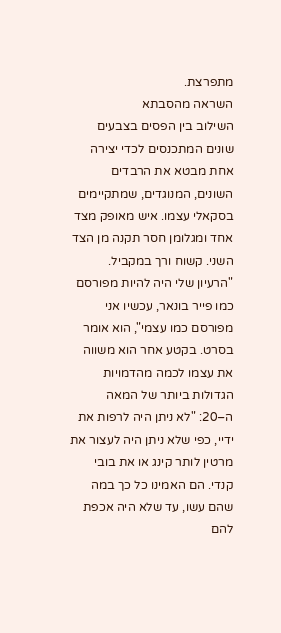מתפרצת.
השראה מהסבתא
השילוב בין הפסים בצבעים שונים המתכנסים לכדי יצירה אחת מבטא את הרבדים השונים, המנוגדים, שמתקיימים בסקאלי עצמו. איש מאופק מצד אחד ומגלומן חסר תקנה מן הצד השני. קשוח ורך במקביל. "הרעיון שלי היה להיות מפורסם כמו פייר בונאר, עכשיו אני מפורסם כמו עצמי", הוא אומר בסרט. בקטע אחר הוא משווה את עצמו לכמה מהדמויות הגדולות ביותר של המאה ה–20: "לא ניתן היה לרפות את ידיי, כפי שלא ניתן היה לעצור את מרטין לותר קינג או את בובי קנדי. הם האמינו כל כך במה שהם עשו, עד שלא היה אכפת להם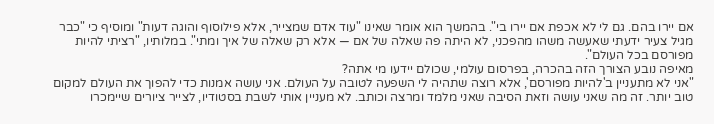אם יירו בהם. גם לי לא אכפת אם יירו בי". בהמשך הוא אומר שאינו "עוד אדם שמצייר, אלא פילוסוף והוגה דעות" ומוסיף כי "כבר מגיל צעיר ידעתי שאעשה משהו מהפכני, לא היתה פה שאלה של אם — אלא רק שאלה של איך ומתי". במלותיו, "רציתי להיות מפורסם בכל העולם".
מאיפה נובע הצורך הזה בהכרה, בפרסום עולמי, שכולם יידעו מי אתה?
"אני לא מתעניין ב'להיות מפורסם', אלא רוצה שתהיה לי השפעה לטובה על העולם. אני עושה אמנות כדי להפוך את העולם למקום טוב יותר. זה מה שאני עושה וזאת הסיבה שאני מלמד ומרצה וכותב. לא מעניין אותי לשבת בסטודיו, לצייר ציורים שיימכרו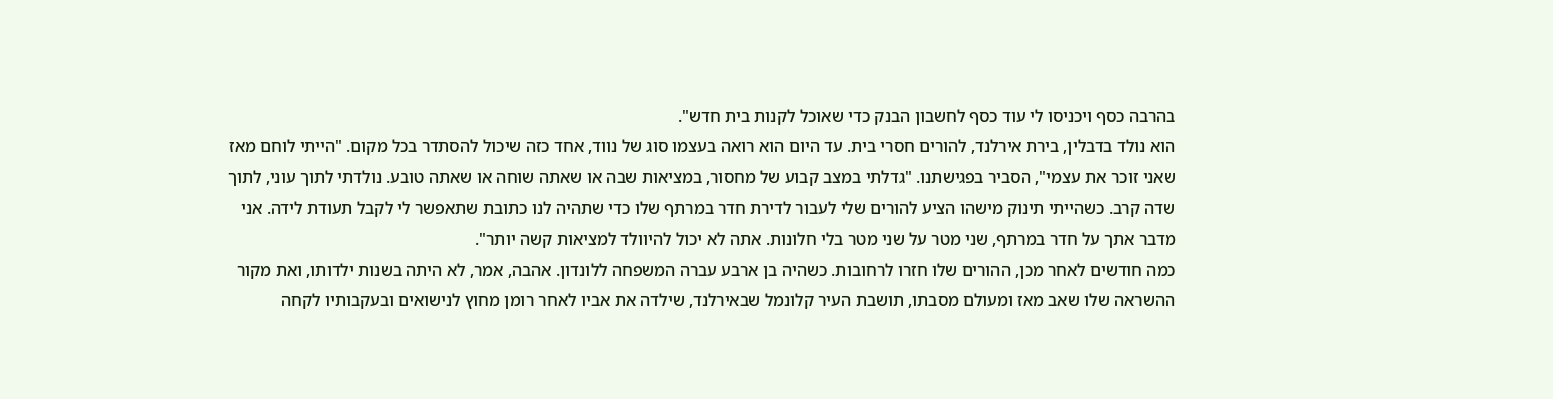בהרבה כסף ויכניסו לי עוד כסף לחשבון הבנק כדי שאוכל לקנות בית חדש".
הוא נולד בדבלין, בירת אירלנד, להורים חסרי בית. עד היום הוא רואה בעצמו סוג של נווד, אחד כזה שיכול להסתדר בכל מקום. "הייתי לוחם מאז שאני זוכר את עצמי", הסביר בפגישתנו. "גדלתי במצב קבוע של מחסור, במציאות שבה או שאתה שוחה או שאתה טובע. נולדתי לתוך עוני, לתוך שדה קרב. כשהייתי תינוק מישהו הציע להורים שלי לעבור לדירת חדר במרתף שלו כדי שתהיה לנו כתובת שתאפשר לי לקבל תעודת לידה. אני מדבר אתך על חדר במרתף, שני מטר על שני מטר בלי חלונות. אתה לא יכול להיוולד למציאות קשה יותר".
כמה חודשים לאחר מכן, ההורים שלו חזרו לרחובות. כשהיה בן ארבע עברה המשפחה ללונדון. אהבה, אמר, לא היתה בשנות ילדותו, ואת מקור ההשראה שלו שאב מאז ומעולם מסבתו, תושבת העיר קלונמל שבאירלנד, שילדה את אביו לאחר רומן מחוץ לנישואים ובעקבותיו לקחה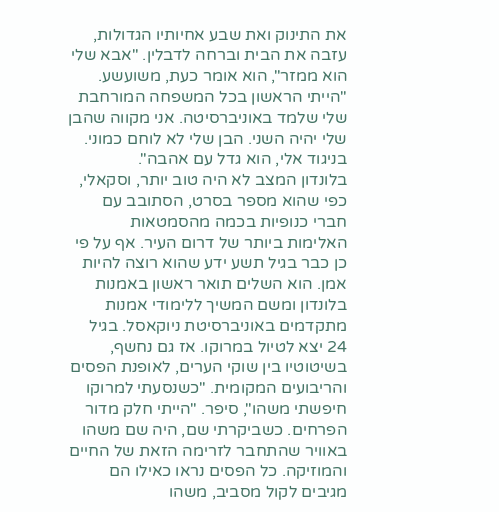את התינוק ואת שבע אחיותיו הגדולות, עזבה את הבית וברחה לדבלין. "אבא שלי הוא ממזר", הוא אומר כעת, משועשע. "הייתי הראשון בכל המשפחה המורחבת שלי שלמד באוניברסיטה. אני מקווה שהבן שלי יהיה השני. הבן שלי לא לוחם כמוני. בניגוד אלי, הוא גדל עם אהבה".
בלונדון המצב לא היה טוב יותר, וסקאלי, כפי שהוא מספר בסרט, הסתובב עם חברי כנופיות בכמה מהסמטאות האלימות ביותר של דרום העיר. אף על פי כן כבר בגיל תשע ידע שהוא רוצה להיות אמן. הוא השלים תואר ראשון באמנות בלונדון ומשם המשיך ללימודי אמנות מתקדמים באוניברסיטת ניוקאסל. בגיל 24 יצא לטיול במרוקו. אז גם נחשף, בשיטוטיו בין שוקי הערים, לאופנת הפסים והריבועים המקומית. "כשנסעתי למרוקו חיפשתי משהו", סיפר. "הייתי חלק מדור הפרחים. כשביקרתי שם, היה שם משהו באוויר שהתחבר לזרימה הזאת של החיים והמוזיקה. כל הפסים נראו כאילו הם מגיבים לקול מסביב, משהו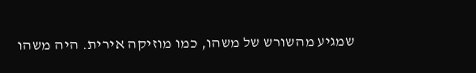שמגיע מהשורש של משהו, כמו מוזיקה אירית. היה משהו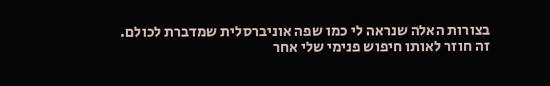בצורות האלה שנראה לי כמו שפה אוניברסלית שמדברת לכולם. זה חוזר לאותו חיפוש פנימי שלי אחר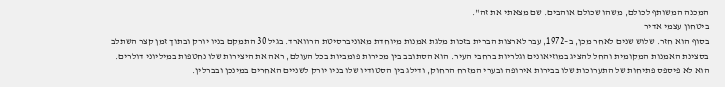המכנה המשותף לכולם, משהו שכולם אוהבים. שם מצאתי את זה".
ביטחון עצמי אדיר
בסוף הוא חזר. שלוש שנים לאחר מכן, ב–1972, עבר לארצות הברית בזכות מלגת אמנות מיוחדת מאוניברסיטת הרווארד. בגיל 30 התמקם בניו יורק ובתוך זמן קצר השתלב בסצינת האמנות המקומית והחל להציג במוזיאונים וגלריות ברחבי העיר. הוא הסתובב בין מכירות פומביות בכל העולם, ראה את היצירות שלו נחטפות במיליוני דולרים. הוא לא פיספס פתיחות של התערוכות שלו בבירות אירופה ובערי המזרח הרחוק, ודילג בין הסטודיו שלו בניו יורק לשניים האחרים במינכן ובברלין.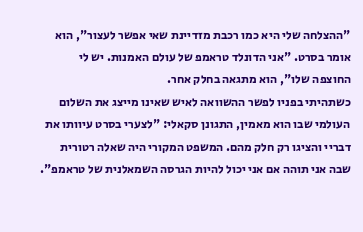"ההצלחה שלי היא כמו רכבת מזדיינת שאי אפשר לעצור", הוא אומר בסרט. "אני הדונלד טראמפ של עולם האמנות. יש לי החוצפה שלו", הוא מתגאה בחלק אחר.
כשתהיתי בפניו לפשר ההשוואה לאיש שאינו מייצג את השלום העולמי שבו הוא מאמין, התגונן סקאלי: "לצערי בסרט עיוותו את דבריי והציגו רק חלק מהם. המשפט המקורי היה שאלה רטורית שבה אני תוהה אם אני יכול להיות הגרסה השמאלנית של טראמפ".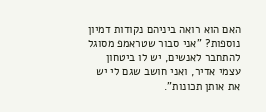האם הוא רואה ביניהם נקודות דמיון נוספות? "אני סבור שטראמפ מסוגל להתחבר לאנשים, יש לו ביטחון עצמי אדיר, ואני חושב שגם לי יש את אותן תכונות".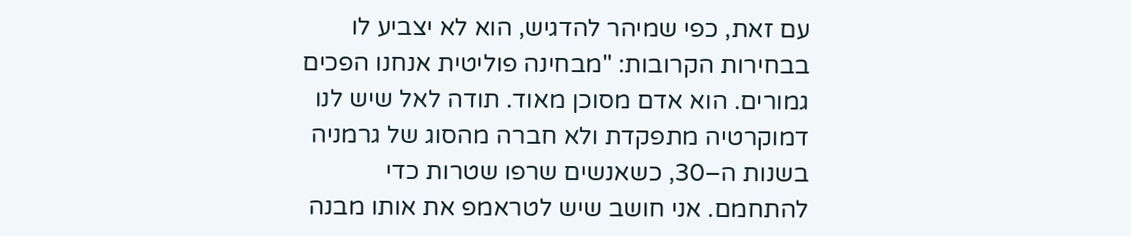עם זאת, כפי שמיהר להדגיש, הוא לא יצביע לו בבחירות הקרובות: "מבחינה פוליטית אנחנו הפכים גמורים. הוא אדם מסוכן מאוד. תודה לאל שיש לנו דמוקרטיה מתפקדת ולא חברה מהסוג של גרמניה בשנות ה–30, כשאנשים שרפו שטרות כדי להתחמם. אני חושב שיש לטראמפ את אותו מבנה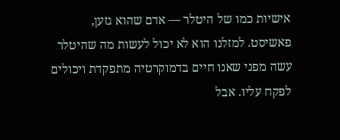אישיות כמו של היטלר — אדם שהוא גזען, פאשיסט. למזלנו הוא לא יכול לעשות מה שהיטלר עשה מפני שאנו חיים בדמוקרטיה מתפקדת ויכולים לפקח עליו. אבל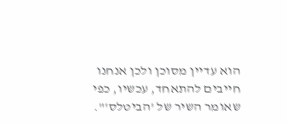הוא עדיין מסוכן ולכן אנחנו חייבים להתאחד, עכשיו, כפי שאומר השיר של 'הביטלס'".